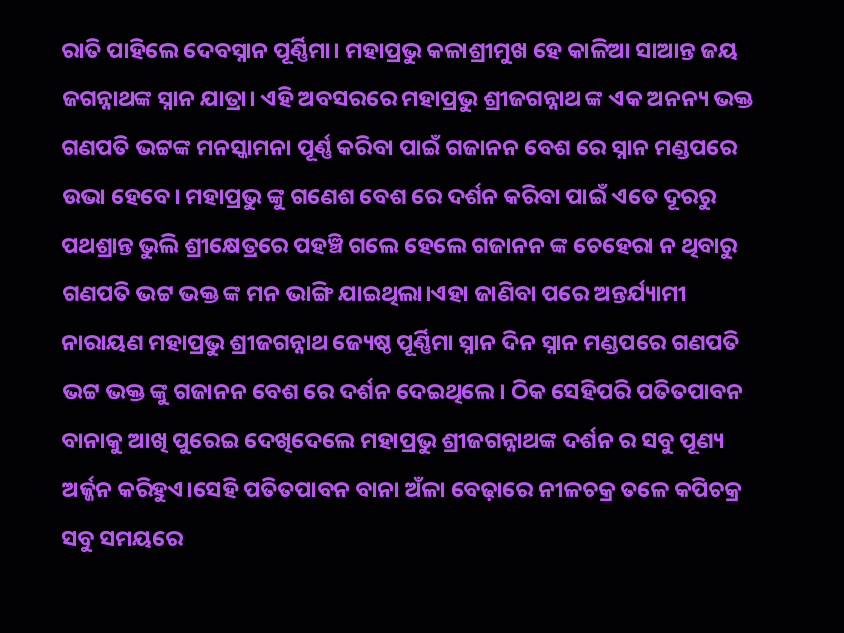ରାତି ପାହିଲେ ଦେବସ୍ନାନ ପୂର୍ଣ୍ଣିମା। ମହାପ୍ରଭୁ କଳାଶ୍ରୀମୁଖ ହେ କାଳିଆ ସାଆନ୍ତ ଜୟ ଜଗନ୍ନାଥଙ୍କ ସ୍ନାନ ଯାତ୍ରା। ଏହି ଅବସରରେ ମହାପ୍ରଭୁ ଶ୍ରୀଜଗନ୍ନାଥ ଙ୍କ ଏକ ଅନନ୍ୟ ଭକ୍ତ ଗଣପତି ଭଟ୍ଟଙ୍କ ମନସ୍କାମନା ପୂର୍ଣ୍ଣ କରିବା ପାଇଁ ଗଜାନନ ବେଶ ରେ ସ୍ନାନ ମଣ୍ଡପରେ ଉଭା ହେବେ। ମହାପ୍ରଭୁ ଙ୍କୁ ଗଣେଶ ବେଶ ରେ ଦର୍ଶନ କରିବା ପାଇଁ ଏତେ ଦୂରରୁ ପଥଶ୍ରାନ୍ତ ଭୁଲି ଶ୍ରୀକ୍ଷେତ୍ରରେ ପହଞ୍ଚି ଗଲେ ହେଲେ ଗଜାନନ ଙ୍କ ଚେହେରା ନ ଥିବାରୁ ଗଣପତି ଭଟ୍ଟ ଭକ୍ତ ଙ୍କ ମନ ଭାଙ୍ଗି ଯାଇଥିଲା।ଏହା ଜାଣିବା ପରେ ଅନ୍ତର୍ଯ୍ୟାମୀ ନାରାୟଣ ମହାପ୍ରଭୁ ଶ୍ରୀଜଗନ୍ନାଥ ଜ୍ୟେଷ୍ଠ ପୂର୍ଣ୍ଣିମା ସ୍ନାନ ଦିନ ସ୍ନାନ ମଣ୍ଡପରେ ଗଣପତି ଭଟ୍ଟ ଭକ୍ତ ଙ୍କୁ ଗଜାନନ ବେଶ ରେ ଦର୍ଶନ ଦେଇଥିଲେ। ଠିକ ସେହିପରି ପତିତପାବନ ବାନାକୁ ଆଖି ପୁରେଇ ଦେଖିଦେଲେ ମହାପ୍ରଭୁ ଶ୍ରୀଜଗନ୍ନାଥଙ୍କ ଦର୍ଶନ ର ସବୁ ପୂଣ୍ୟ ଅର୍ଜ୍ଜନ କରିହୁଏ।ସେହି ପତିତପାବନ ବାନା ଅଁଳା ବେଢ଼ାରେ ନୀଳଚକ୍ର ତଳେ କପିଚକ୍ର ସବୁ ସମୟରେ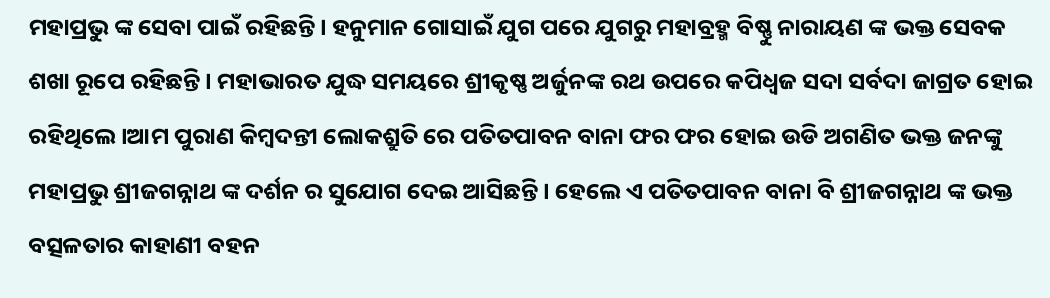ମହାପ୍ରଭୁ ଙ୍କ ସେବା ପାଇଁ ରହିଛନ୍ତି। ହନୁମାନ ଗୋସାଇଁ ଯୁଗ ପରେ ଯୁଗରୁ ମହାବ୍ରହ୍ମ ବିଷ୍ଣୁ ନାରାୟଣ ଙ୍କ ଭକ୍ତ ସେବକ ଶଖା ରୂପେ ରହିଛନ୍ତି। ମହାଭାରତ ଯୁଦ୍ଧ ସମୟରେ ଶ୍ରୀକୃଷ୍ଣ ଅର୍ଜୁନଙ୍କ ରଥ ଉପରେ କପିଧ୍ବଜ ସଦା ସର୍ବଦା ଜାଗ୍ରତ ହୋଇ ରହିଥିଲେ।ଆମ ପୁରାଣ କିମ୍ବଦନ୍ତୀ ଲୋକଶ୍ରୁତି ରେ ପତିତପାବନ ବାନା ଫର ଫର ହୋଇ ଉଡି ଅଗଣିତ ଭକ୍ତ ଜନଙ୍କୁ ମହାପ୍ରଭୁ ଶ୍ରୀଜଗନ୍ନାଥ ଙ୍କ ଦର୍ଶନ ର ସୁଯୋଗ ଦେଇ ଆସିଛନ୍ତି। ହେଲେ ଏ ପତିତପାବନ ବାନା ବି ଶ୍ରୀଜଗନ୍ନାଥ ଙ୍କ ଭକ୍ତ ବତ୍ସଳତାର କାହାଣୀ ବହନ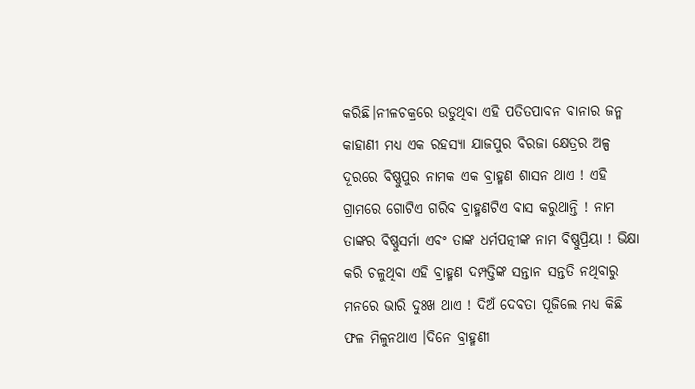କରିଛି।ନୀଳଚକ୍ରରେ ଉଡୁଥିବା ଏହି ପତିତପାବନ ବାନାର ଜନ୍ମ କାହାଣୀ ମଧ୍ୟ ଏକ ରହସ୍ୟା ଯାଜପୁର ବିରଜା କ୍ଷେତ୍ରର ଅଳ୍ପ ଦୂରରେ ବିଷ୍ଣୁପୁର ନାମକ ଏକ ବ୍ରାହ୍ମଣ ଶାସନ ଥାଏ ! ଏହି ଗ୍ରାମରେ ଗୋଟିଏ ଗରିବ ବ୍ରାହ୍ମଣଟିଏ ବାସ କରୁଥାନ୍ତି ! ନାମ ତାଙ୍କର ବିଷ୍ଣୁସର୍ମା ଏବଂ ତାଙ୍କ ଧର୍ମପତ୍ନୀଙ୍କ ନାମ ବିଷ୍ଣୁପ୍ରିୟା ! ଭିକ୍ଷା କରି ଚଳୁଥିବା ଏହି ବ୍ରାହ୍ମଣ ଦମ୍ପତ୍ତିଙ୍କ ସନ୍ତାନ ସନ୍ତତି ନଥିବାରୁ ମନରେ ଭାରି ଦୁଃଖ ଥାଏ ! ଦିଅଁ ଦେବତା ପୂଜିଲେ ମଧ୍ୟ କିଛି ଫଳ ମିଳୁନଥାଏ ।ଦିନେ ବ୍ରାହ୍ମଣୀ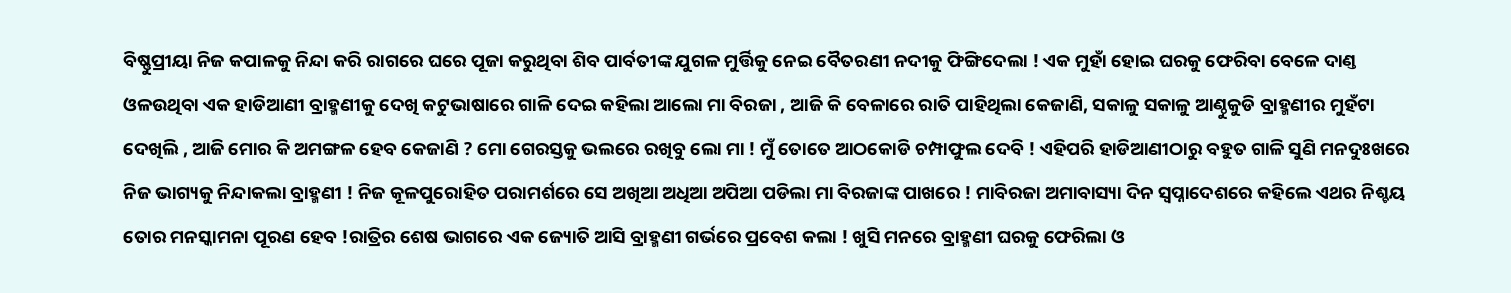ବିଷ୍ଣୁପ୍ରୀୟା ନିଜ କପାଳକୁ ନିନ୍ଦା କରି ରାଗରେ ଘରେ ପୂଜା କରୁଥିବା ଶିବ ପାର୍ବତୀଙ୍କ ଯୁଗଳ ମୁର୍ତ୍ତିକୁ ନେଇ ବୈତରଣୀ ନଦୀକୁ ଫିଙ୍ଗିଦେଲା ! ଏକ ମୁହାଁ ହୋଇ ଘରକୁ ଫେରିବା ବେଳେ ଦାଣ୍ତ ଓଳଉଥିବା ଏକ ହାଡିଆଣୀ ବ୍ରାହ୍ମଣୀକୁ ଦେଖି କଟୁଭାଷାରେ ଗାଳି ଦେଇ କହିଲା ଆଲୋ ମା ବିରଜା , ଆଜି କି ବେଳାରେ ରାତି ପାହିଥିଲା କେଜାଣି, ସକାଳୁ ସକାଳୁ ଆଣ୍ଠୁକୁଡି ବ୍ରାହ୍ମଣୀର ମୁହଁଟା ଦେଖିଲି , ଆଜି ମୋର କି ଅମଙ୍ଗଳ ହେବ କେଜାଣି ? ମୋ ଗେରସ୍ତକୁ ଭଲରେ ରଖିବୁ ଲୋ ମା ! ମୁଁ ତୋତେ ଆଠକୋଡି ଚମ୍ପାଫୁଲ ଦେବି ! ଏହିପରି ହାଡିଆଣୀଠାରୁ ବହୁତ ଗାଳି ସୁଣି ମନଦୁଃଖରେ ନିଜ ଭାଗ୍ୟକୁ ନିନ୍ଦାକଲା ବ୍ରାହ୍ମଣୀ ! ନିଜ କୂଳପୁରୋହିତ ପରାମର୍ଶରେ ସେ ଅଖିଆ ଅଧିଆ ଅପିଆ ପଡିଲା ମା ବିରଜାଙ୍କ ପାଖରେ ! ମାବିରଜା ଅମାବାସ୍ୟା ଦିନ ସ୍ୱପ୍ନାଦେଶରେ କହିଲେ ଏଥର ନିଶ୍ଚୟ ତୋର ମନସ୍କାମନା ପୂରଣ ହେବ !ରାତ୍ରିର ଶେଷ ଭାଗରେ ଏକ ଜ୍ୟୋତି ଆସି ବ୍ରାହ୍ମଣୀ ଗର୍ଭରେ ପ୍ରବେଶ କଲା ! ଖୁସି ମନରେ ବ୍ରାହ୍ମଣୀ ଘରକୁ ଫେରିଲା ଓ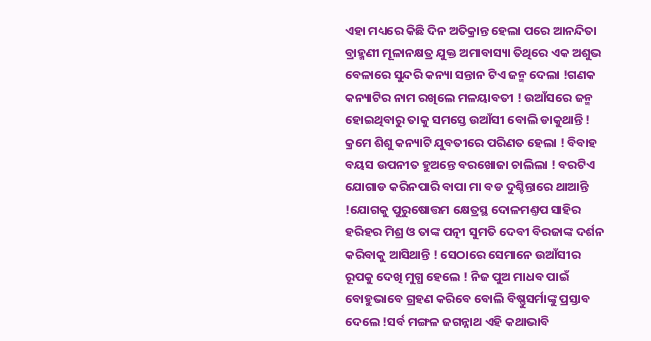ଏହା ମଧ୍ୟରେ କିଛି ଦିନ ଅତିକ୍ରାନ୍ତ ହେଲା ପରେ ଆନନ୍ଦିତା ବ୍ରାହ୍ମଣୀ ମୂଳାନକ୍ଷତ୍ର ଯୁକ୍ତ ଅମାବାସ୍ୟା ତିଥିରେ ଏକ ଅଶୁଭ ବେଳାରେ ସୁନ୍ଦରି କନ୍ୟା ସନ୍ତାନ ଟିଏ ଜନ୍ମ ଦେଲା !ଗଣକ କନ୍ୟାଟିର ନାମ ରଖିଲେ ମଳୟାବତୀ ! ଉଆଁସରେ ଜନ୍ମ ହୋଇଥିବାରୁ ତାକୁ ସମସ୍ତେ ଉଆଁସୀ ବୋଲି ଡାକୁଥାନ୍ତି ! କ୍ରମେ ଶିଶୁ କନ୍ୟାଟି ଯୁବତୀରେ ପରିଣତ ହେଲା ! ବିବାହ ବୟସ ଉପନୀତ ହୁଅନ୍ତେ ବରଖୋଜା ଚାଲିଲା ! ବରଟିଏ ଯୋଗାଡ କରିନପାରି ବାପା ମା ବଡ ଦୁଶ୍ଚିନ୍ତାରେ ଥାଆନ୍ତି !ଯୋଗକୁ ପୁରୁଷୋତ୍ତମ କ୍ଷେତ୍ରସ୍ଥ ଦୋଳମଣ୍ତପ ସାହିର ହରିହର ମିଶ୍ର ଓ ତାଙ୍କ ପତ୍ନୀ ସୁମତି ଦେବୀ ବିରଜାଙ୍କ ଦର୍ଶନ କରିବାକୁ ଆସିଥାନ୍ତି ! ସେଠାରେ ସେମାନେ ଉଆଁସୀର ରୂପକୁ ଦେଖି ମୁଗ୍ଧ ହେଲେ ! ନିଜ ପୁଅ ମାଧବ ପାଇଁ ବୋହୁଭାବେ ଗ୍ରହଣ କରିବେ ବୋଲି ବିଷ୍ଣୁସର୍ମାଙ୍କୁ ପ୍ରସ୍ତାବ ଦେଲେ !ସର୍ବ ମଙ୍ଗଳ ଜଗନ୍ନାଥ ଏହି କଥାଭାବି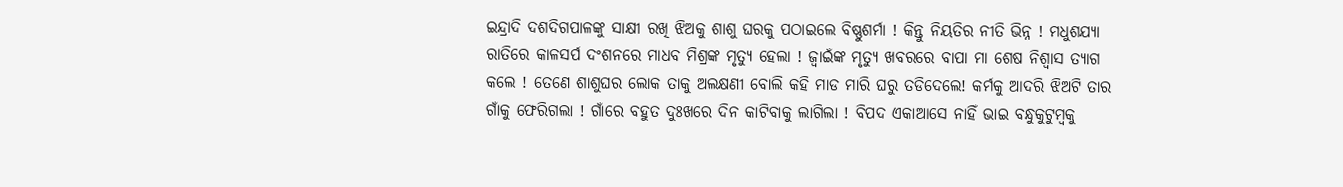ଇନ୍ଦ୍ରାଦି ଦଶଦିଗପାଳଙ୍କୁ ସାକ୍ଷୀ ରଖି ଝିଅକୁ ଶାଶୁ ଘରକୁ ପଠାଇଲେ ବିଷ୍ଣୁଶର୍ମା ! କିନ୍ତୁ ନିୟତିର ନୀତି ଭିନ୍ନ ! ମଧୁଶଯ୍ୟା ରାତିରେ କାଳସର୍ପ ଦଂଶନରେ ମାଧବ ମିଶ୍ରଙ୍କ ମୃତ୍ୟୁ ହେଲା ! ଜ୍ୱାଇଁଙ୍କ ମୃତ୍ୟୁ ଖବରରେ ବାପା ମା ଶେଷ ନିଶ୍ୱାସ ତ୍ୟାଗ କଲେ ! ତେଣେ ଶାଶୁଘର ଲୋକ ତାକୁ ଅଲକ୍ଷଣୀ ବୋଲି କହି ମାଡ ମାରି ଘରୁ ତଡିଦେଲେ! କର୍ମକୁ ଆଦରି ଝିଅଟି ତାର ଗାଁକୁ ଫେରିଗଲା ! ଗାଁରେ ବହୁତ ଦୁଃଖରେ ଦିନ କାଟିବାକୁ ଲାଗିଲା ! ବିପଦ ଏକାଆସେ ନାହିଁ ଭାଇ ବନ୍ଧୁକୁଟୁମ୍ବକୁ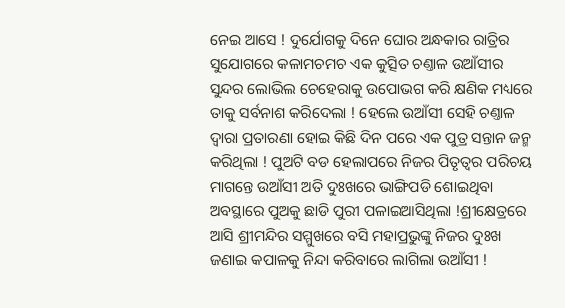ନେଇ ଆସେ ! ଦୁର୍ଯୋଗକୁ ଦିନେ ଘୋର ଅନ୍ଧକାର ରାତ୍ରିର ସୁଯୋଗରେ କଳାମଚମଚ ଏକ କୁତ୍ସିତ ଚଣ୍ତାଳ ଉଆଁସୀର ସୁନ୍ଦର ଲୋଭିଲ ଚେହେରାକୁ ଉପୋଭଗ କରି କ୍ଷଣିକ ମଧ୍ୟରେ ତାକୁ ସର୍ବନାଶ କରିଦେଲା ! ହେଲେ ଉଆଁସୀ ସେହି ଚଣ୍ତାଳ ଦ୍ୱାରା ପ୍ରତାରଣା ହୋଇ କିଛି ଦିନ ପରେ ଏକ ପୁତ୍ର ସନ୍ତାନ ଜନ୍ମ କରିଥିଲା ! ପୁଅଟି ବଡ ହେଲାପରେ ନିଜର ପିତୃତ୍ୱର ପରିଚୟ ମାଗନ୍ତେ ଉଆଁସୀ ଅତି ଦୁଃଖରେ ଭାଙ୍ଗିପଡି ଶୋଇଥିବା ଅବସ୍ଥାରେ ପୁଅକୁ ଛାଡି ପୁରୀ ପଳାଇଆସିଥିଲା !ଶ୍ରୀକ୍ଷେତ୍ରରେ ଆସି ଶ୍ରୀମନ୍ଦିର ସମ୍ମୁଖରେ ବସି ମହାପ୍ରଭୁଙ୍କୁ ନିଜର ଦୁଃଖ ଜଣାଇ କପାଳକୁ ନିନ୍ଦା କରିବାରେ ଲାଗିଲା ଉଆଁସୀ !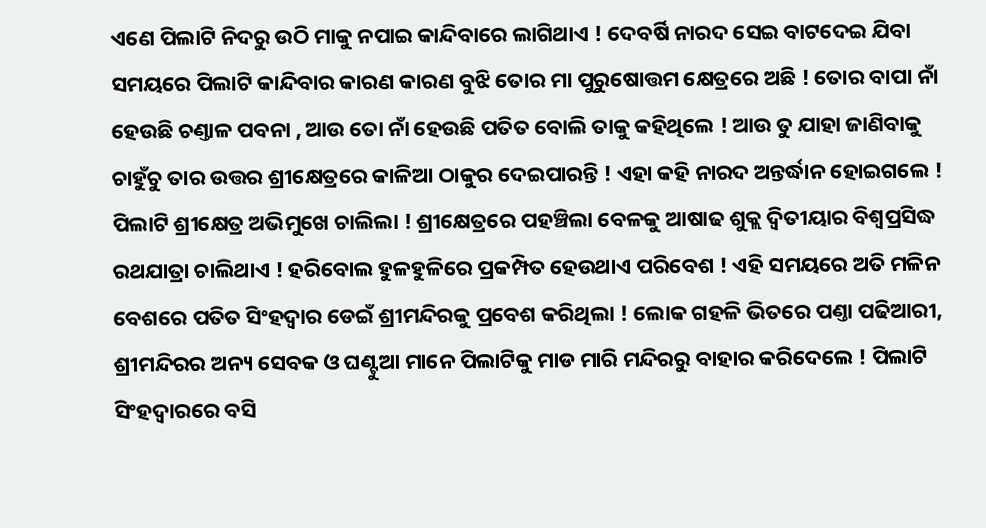ଏଣେ ପିଲାଟି ନିଦରୁ ଉଠି ମାକୁ ନପାଇ କାନ୍ଦିବାରେ ଲାଗିଥାଏ ! ଦେବର୍ଷି ନାରଦ ସେଇ ବାଟଦେଇ ଯିବା ସମୟରେ ପିଲାଟି କାନ୍ଦିବାର କାରଣ କାରଣ ବୁଝି ତୋର ମା ପୁରୁଷୋତ୍ତମ କ୍ଷେତ୍ରରେ ଅଛି ! ତୋର ବାପା ନାଁ ହେଉଛି ଚଣ୍ତାଳ ପବନା , ଆଉ ତୋ ନାଁ ହେଉଛି ପତିତ ବୋଲି ତାକୁ କହିଥିଲେ ! ଆଉ ତୁ ଯାହା ଜାଣିବାକୁ ଚାହୁଁଚୁ ତାର ଉତ୍ତର ଶ୍ରୀକ୍ଷେତ୍ରରେ କାଳିଆ ଠାକୁର ଦେଇପାରନ୍ତି ! ଏହା କହି ନାରଦ ଅନ୍ତର୍ଦ୍ଧାନ ହୋଇଗଲେ ! ପିଲାଟି ଶ୍ରୀକ୍ଷେତ୍ର ଅଭିମୁଖେ ଚାଲିଲା ! ଶ୍ରୀକ୍ଷେତ୍ରରେ ପହଞ୍ଚିଲା ବେଳକୁ ଆଷାଢ ଶୁକ୍ଲ ଦ୍ୱିତୀୟାର ବିଶ୍ୱପ୍ରସିଦ୍ଧ ରଥଯାତ୍ରା ଚାଲିଥାଏ ! ହରିବୋଲ ହୁଳହୁଳିରେ ପ୍ରକମ୍ପିତ ହେଉଥାଏ ପରିବେଶ ! ଏହି ସମୟରେ ଅତି ମଳିନ ବେଶରେ ପତିତ ସିଂହଦ୍ୱାର ଡେଇଁ ଶ୍ରୀମନ୍ଦିରକୁ ପ୍ରବେଶ କରିଥିଲା ! ଲୋକ ଗହଳି ଭିତରେ ପଣ୍ତା ପଢିଆରୀ, ଶ୍ରୀମନ୍ଦିରର ଅନ୍ୟ ସେବକ ଓ ଘଣ୍ଟୁଆ ମାନେ ପିଲାଟିକୁ ମାଡ ମାରି ମନ୍ଦିରରୁ ବାହାର କରିଦେଲେ ! ପିଲାଟି ସିଂହଦ୍ୱାରରେ ବସି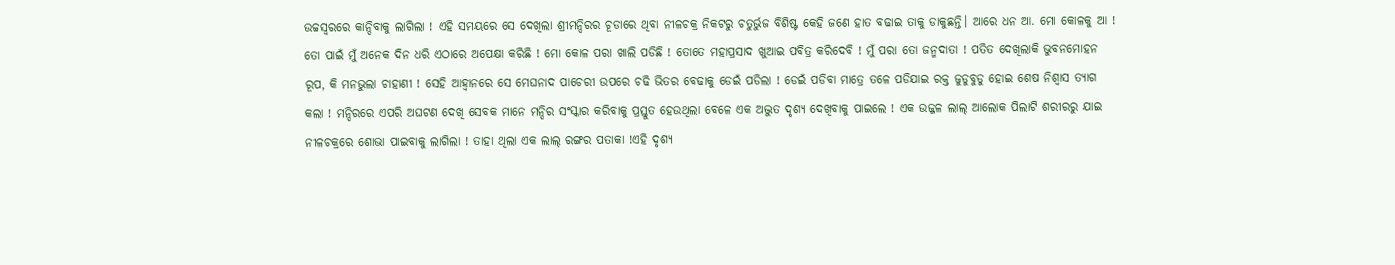ଉଚ୍ଚସ୍ୱରରେ କାନ୍ଦିବାକୁ ଲାଗିଲା ! ଏହି ସମୟରେ ସେ ଦେଖିଲା ଶ୍ରୀମନ୍ଦିରର ଚୂଡାରେ ଥିବା ନୀଳଚକ୍ର ନିକଟରୁ ଚତୁର୍ଭୁଜ ବିଶିଷ୍ଟ କେହି ଜଣେ ହାତ ବଢାଇ ତାକୁ ଡାକୁଛନ୍ତି। ଆରେ ଧନ ଆ. ମୋ କୋଳକୁ ଆ ! ତୋ ପାଇଁ ମୁଁ ଅନେକ ଦିନ ଧରି ଏଠାରେ ଅପେକ୍ଷା କରିଛି ! ମୋ କୋଳ ପରା ଖାଲି ପଡିଛି ! ତୋତେ ମହାପ୍ରସାଦ ଖୁଆଇ ପବିତ୍ର କରିଦେବି ! ମୁଁ ପରା ତୋ ଜନ୍ମଦାତା ! ପତିତ ଦେଖିଲାକି ଭୁବନମୋହନ ରୂପ, କି ମନଭୁଲା ଚାହାଣୀ ! ସେହି ଆହ୍ୱାନରେ ସେ ମେଘନାଦ ପାଚେରୀ ଉପରେ ଚଢି ଭିତର ବେଢାକୁ ଡେଇଁ ପଡିଲା ! ଡେଇଁ ପଡିବା ମାତ୍ରେ ତଳେ ପଡିଯାଇ ରକ୍ତ ଜୁଡୁବୁଡୁ ହୋଇ ଶେଷ ନିଶ୍ୱାସ ତ୍ୟାଗ କଲା ! ମନ୍ଦିରରେ ଏପରି ଅଘଟଣ ଦେଖି ସେବକ ମାନେ ମନ୍ଦିର ସଂସ୍କାର କରିବାକୁ ପ୍ରସ୍ତୁତ ହେଉଥିଲା ବେଳେ ଏକ ଅଦ୍ଭୁତ ଦୃଶ୍ୟ ଦେଖିବାକୁ ପାଇଲେ ! ଏକ ଉଜ୍ଜଳ ଲାଲ୍ ଆଲୋକ ପିଲାଟି ଶରୀରରୁ ଯାଇ ନୀଳଚକ୍ରରେ ଶୋଭା ପାଇବାକୁ ଲାଗିଲା ! ତାହା ଥିଲା ଏକ ଲାଲ୍ ରଙ୍ଗର ପତାକା !ଏହି ଦୃଶ୍ୟ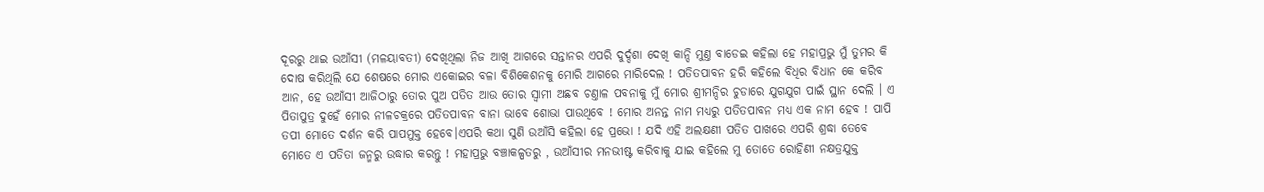ଦୂରରୁ ଥାଇ ଉଆଁସୀ (ମଳୟାବତୀ) ଦେଖିଥିଲା ନିଜ ଆଖି ଆଗରେ ସନ୍ତାନର ଏପରି ଦୁର୍ଦ୍ଦଶା ଦେଖି କାନ୍ଦି ମୁଣ୍ତ ବାଡେଇ କହିଲା ହେ ମହାପ୍ରଭୁ ମୁଁ ତୁମର କି ଦୋଷ କରିଥିଲି ଯେ ଶେଷରେ ମୋର ଏକୋଇର ବଳା ବିଶିକେଶନକୁ ମୋରି ଆଗରେ ମାରିଦେଲ ! ପତିତପାବନ ହରି କହିଲେ ବିଧିର ବିଧାନ କେ କରିବ ଆନ, ହେ ଉଆଁସୀ ଆଜିଠାରୁ ତୋର ପୁଅ ପତିତ ଆଉ ତୋର ସ୍ୱାମୀ ଅଛବ ଚଣ୍ତାଳ ପବନାକୁ ମୁଁ ମୋର ଶ୍ରୀମନ୍ଦିର ଚୁଡାରେ ଯୁଗଯୁଗ ପାଇଁ ସ୍ଥାନ ଦେଲି । ଏ ପିତାପୁତ୍ର ଦୁହେଁ ମୋର ନୀଳଚକ୍ରରେ ପତିତପାବନ ବାନା ଭାବେ ଶୋଭା ପାଉଥିବେ ! ମୋର ଅନନ୍ତ ନାମ ମଧ୍ୟରୁ ପତିତପାବନ ମଧ୍ୟ ଏକ ନାମ ହେବ ! ପାପି ତପୀ ମୋତେ ଦର୍ଶନ କରି ପାପମୁକ୍ତ ହେବେ।ଏପରି କଥା ସୁଣି ଉଆଁସି କହିଲା ହେ ପ୍ରଭୋ ! ଯଦି ଏହି ଅଲକ୍ଷଣୀ ପତିତ ପାଖରେ ଏପରି ଶ୍ରଦ୍ଧା ତେବେ ମୋତେ ଏ ପତିତା ଜନ୍ମରୁ ଉଦ୍ଧାର କରନ୍ତୁ ! ମହାପ୍ରଭୁ ବଞ୍ଚାକଳ୍ପତରୁ , ଉଆଁସୀର ମନଭୀଷ୍ଟ କରିବାକୁ ଯାଇ କହିଲେ ମୁ ତୋତେ ରୋହିଣୀ ନକ୍ଷତ୍ରଯୁକ୍ତ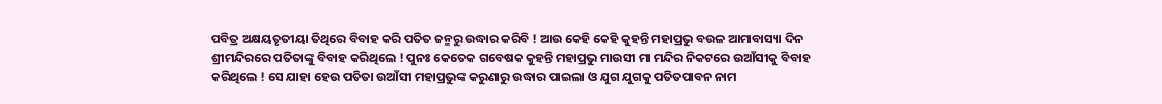ପବିତ୍ର ଅକ୍ଷୟତୃତୀୟା ତିଥିରେ ବିବାହ କରି ପତିତ ଜନ୍ମରୁ ଉଦ୍ଧାର କରିବି ! ଆଉ କେହି କେହି କୁହନ୍ତି ମହାପ୍ରଭୁ ବଉଳ ଆମାବାସ୍ୟା ଦିନ ଶ୍ରୀମନ୍ଦିରରେ ପତିତାଙ୍କୁ ବିବାହ କରିଥିଲେ ! ପୁନଃ କେତେକ ଗବେଷକ କୁହନ୍ତି ମହାପ୍ରଭୁ ମାଉସୀ ମା ମନ୍ଦିର ନିକଟରେ ଉଆଁସୀକୁ ବିବାହ କରିଥିଲେ ! ସେ ଯାହା ହେଉ ପତିତା ଉଆଁସୀ ମହାପ୍ରଭୁଙ୍କ କରୁଣାରୁ ଉଦ୍ଧାର ପାଇଲା ଓ ଯୁଗ ଯୁଗକୁ ପତିତପାବନ ନାମ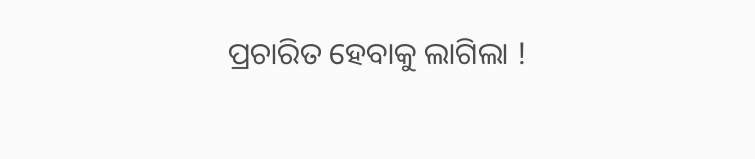ପ୍ରଚାରିତ ହେବାକୁ ଲାଗିଲା !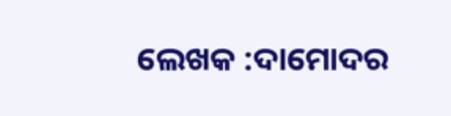ଲେଖକ :ଦାମୋଦର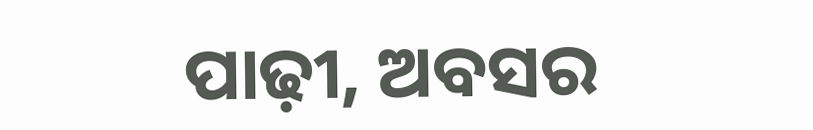ପାଢ଼ୀ, ଅବସର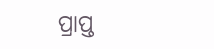ପ୍ରାପ୍ତ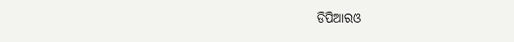ଡିପିଆରଓ